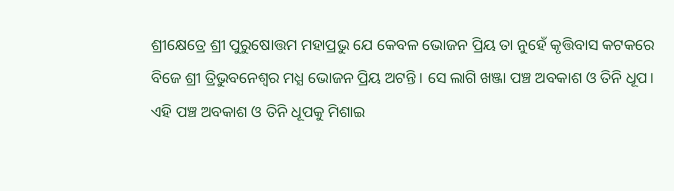ଶ୍ରୀକ୍ଷେତ୍ରେ ଶ୍ରୀ ପୁରୁଷୋତ୍ତମ ମହାପ୍ରଭୁ ଯେ କେବଳ ଭୋଜନ ପ୍ରିୟ ତା ନୁହେଁ କୃତ୍ତିବାସ କଟକରେ ବିଜେ ଶ୍ରୀ ତ୍ରିଭୁବନେଶ୍ୱର ମଧ୍ଯ ଭୋଜନ ପ୍ରିୟ ଅଟନ୍ତି। ସେ ଲାଗି ଖଞ୍ଜା ପଞ୍ଚ ଅବକାଶ ଓ ତିନି ଧୂପ। ଏହି ପଞ୍ଚ ଅବକାଶ ଓ ତିନି ଧୂପକୁ ମିଶାଇ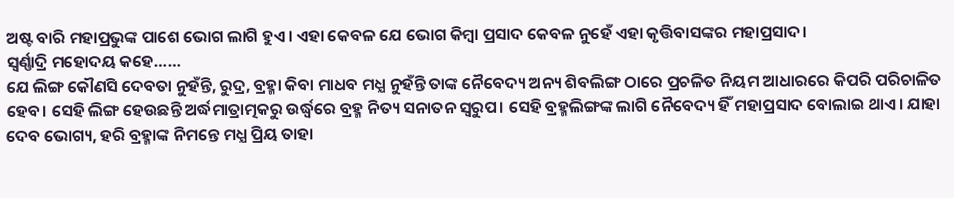ଅଷ୍ଟ ବାରି ମହାପ୍ରଭୁଙ୍କ ପାଶେ ଭୋଗ ଲାଗି ହୁଏ। ଏହା କେବଳ ଯେ ଭୋଗ କିମ୍ବା ପ୍ରସାଦ କେବଳ ନୁହେଁ ଏହା କୃତ୍ତିବାସଙ୍କର ମହାପ୍ରସାଦ।
ସ୍ଵର୍ଣ୍ଣାଦ୍ରି ମହୋଦୟ କହେ……
ଯେ ଲିଙ୍ଗ କୌଣସି ଦେବତା ନୁହଁନ୍ତି, ରୁଦ୍ର, ବ୍ରହ୍ମା କିବା ମାଧବ ମଧ୍ଯ ନୁହଁନ୍ତି ତାଙ୍କ ନୈବେଦ୍ୟ ଅନ୍ୟ ଶିବଲିଙ୍ଗ ଠାରେ ପ୍ରଚଳିତ ନିୟମ ଆଧାରରେ କିପରି ପରିଚାଳିତ ହେବ। ସେହି ଲିଙ୍ଗ ହେଉଛନ୍ତି ଅର୍ଦ୍ଧମାତ୍ରାତ୍ମକରୁ ଉର୍ଦ୍ଧ୍ଵରେ ବ୍ରହ୍ମ ନିତ୍ୟ ସନାତନ ସ୍ଵରୁପ। ସେହି ବ୍ରହ୍ମଲିଙ୍ଗଙ୍କ ଲାଗି ନୈବେଦ୍ୟ ହିଁ ମହାପ୍ରସାଦ ବୋଲାଇ ଥାଏ। ଯାହା ଦେବ ଭୋଗ୍ୟ, ହରି ବ୍ରହ୍ମାଙ୍କ ନିମନ୍ତେ ମଧ୍ଯ ପ୍ରିୟ ତାହା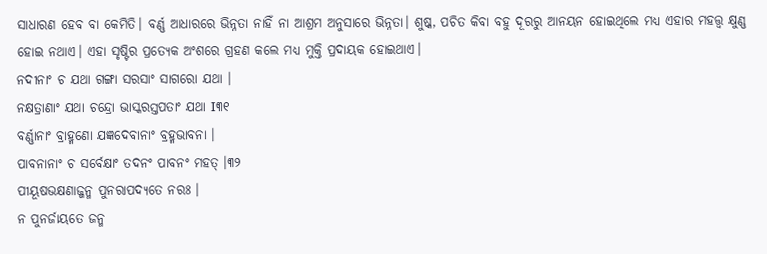ସାଧାରଣ ହେବ ବା କେମିତି। ବର୍ଣ୍ଣ ଆଧାରରେ ଭିନ୍ନତା ନାହିଁ ନା ଆଶ୍ରମ ଅନୁସାରେ ଭିନ୍ନତା। ଶୁଷ୍କ, ପଚିତ କିବା ବହୁ ଦୂରରୁ ଆନୟନ ହୋଇଥିଲେ ମଧ୍ଯ ଏହାର ମହତ୍ତ୍ଵ କ୍ଷୁଣ୍ଣ ହୋଇ ନଥାଏ। ଏହା ସୃଷ୍ଟିର ପ୍ରତ୍ୟେକ ଅଂଶରେ ଗ୍ରହଣ କଲେ ମଧ୍ଯ ମୁକ୍ତି ପ୍ରଦାୟକ ହୋଇଥାଏ।
ନଦୀନାଂ ଚ ଯଥା ଗଙ୍ଗା ସରସାଂ ସାଗରୋ ଯଥା ।
ନକ୍ଷତ୍ରାଣାଂ ଯଥା ଚନ୍ଦ୍ରୋ ଭାସ୍କରସ୍ତପତାଂ ଯଥା I୩୧
ବର୍ଣ୍ଣାନାଂ ବ୍ରାହ୍ମଣୋ ଯଜ୍ଞଦେବାନାଂ ବ୍ରହ୍ମଭାବନା ।
ପାବନାନାଂ ଚ ସର୍ବେକ୍ଷାଂ ତଦନଂ ପାବନଂ ମହତ୍ ।୩୨
ପୀୟୂଷଭକ୍ଷଣାଜ୍ଜନ୍ମ ପୁନରାପଦ୍ୟତେ ନରଃ ।
ନ ପୁନର୍ଜାୟତେ ଜନ୍ମ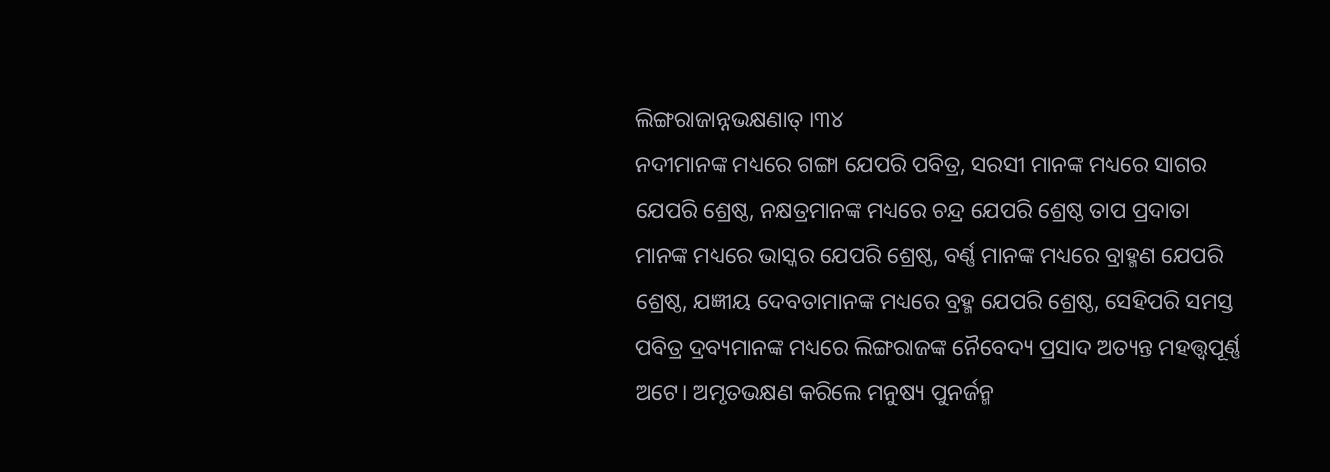ଲିଙ୍ଗରାଜାନ୍ନଭକ୍ଷଣାତ୍ ।୩୪
ନଦୀମାନଙ୍କ ମଧ୍ୟରେ ଗଙ୍ଗା ଯେପରି ପବିତ୍ର, ସରସୀ ମାନଙ୍କ ମଧ୍ୟରେ ସାଗର ଯେପରି ଶ୍ରେଷ୍ଠ, ନକ୍ଷତ୍ରମାନଙ୍କ ମଧ୍ୟରେ ଚନ୍ଦ୍ର ଯେପରି ଶ୍ରେଷ୍ଠ ତାପ ପ୍ରଦାତା ମାନଙ୍କ ମଧ୍ୟରେ ଭାସ୍କର ଯେପରି ଶ୍ରେଷ୍ଠ, ବର୍ଣ୍ଣ ମାନଙ୍କ ମଧ୍ୟରେ ବ୍ରାହ୍ମଣ ଯେପରି ଶ୍ରେଷ୍ଠ, ଯଜ୍ଞୀୟ ଦେବତାମାନଙ୍କ ମଧ୍ୟରେ ବ୍ରହ୍ମ ଯେପରି ଶ୍ରେଷ୍ଠ, ସେହିପରି ସମସ୍ତ ପବିତ୍ର ଦ୍ରବ୍ୟମାନଙ୍କ ମଧ୍ୟରେ ଲିଙ୍ଗରାଜଙ୍କ ନୈବେଦ୍ୟ ପ୍ରସାଦ ଅତ୍ୟନ୍ତ ମହତ୍ତ୍ୱପୂର୍ଣ୍ଣ ଅଟେ। ଅମୃତଭକ୍ଷଣ କରିଲେ ମନୁଷ୍ୟ ପୁନର୍ଜନ୍ମ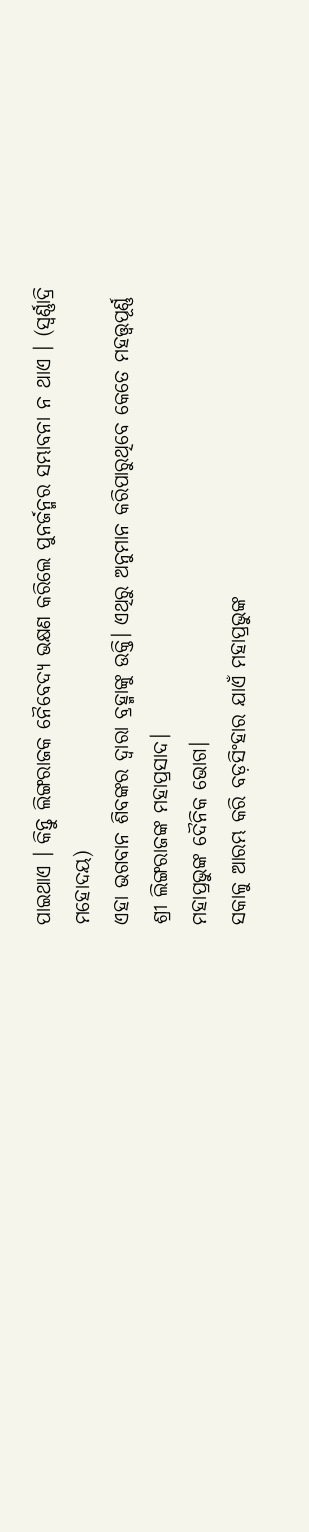ପାଇଥାଏ । କିନ୍ତୁ ଲିଙ୍ଗରାଜକ ନୈବେଦ୍ୟ ଭକ୍ଷଣ କରିଲେ ପୁନର୍ଜନ୍ମର ସମ୍ଭାବନା ନ ଥାଏ । (ସ୍ଵର୍ଣ୍ଣାଦ୍ରି ମହୋଦୟ)
ଏହା ଭଗବାନ ଶିବଙ୍କର ଦ୍ଵାରା ବ୍ରହ୍ମାଙ୍କୁ ଉକ୍ତି। ଏଥିରୁ ଅନୁମାନ କରିପାରୁଥିବେ କେତେ ମହତ୍ତ୍ୱପୂର୍ଣ୍ଣ ଶ୍ରୀ ଲିଙ୍ଗରାଜଙ୍କ ମହାପ୍ରସାଦ।
ମହାପ୍ରଭୁଙ୍କ ଦୈନିକ ଭୋଗ।
ସକାଳୁ ଆରମ୍ଭ କରି ବଡ଼ସିଂହାର ଯାଏଁ ମହାପ୍ରଭୁଙ୍କ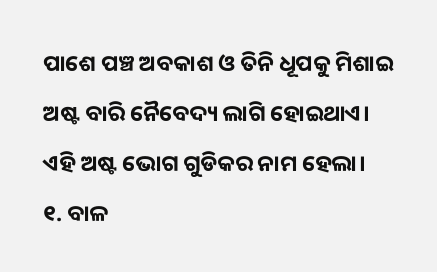ପାଶେ ପଞ୍ଚ ଅବକାଶ ଓ ତିନି ଧୂପକୁ ମିଶାଇ ଅଷ୍ଟ ବାରି ନୈବେଦ୍ୟ ଲାଗି ହୋଇଥାଏ। ଏହି ଅଷ୍ଟ ଭୋଗ ଗୁଡିକର ନାମ ହେଲା।
୧. ବାଳ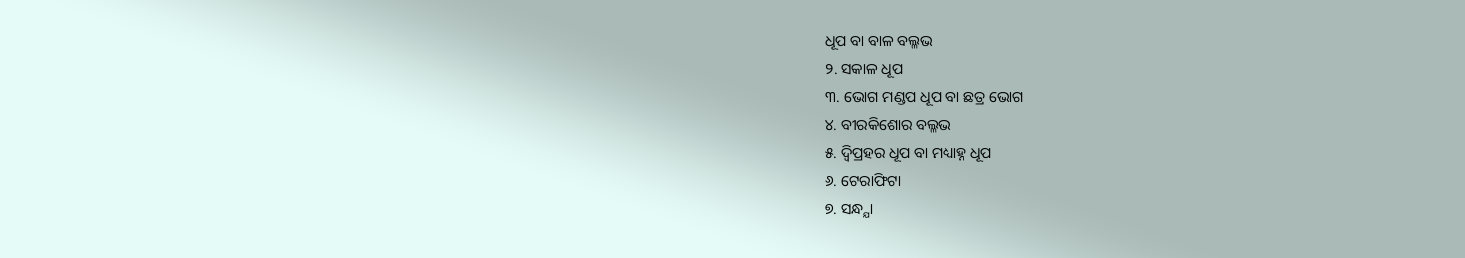ଧୂପ ବା ବାଳ ବଲ୍ଳଭ
୨. ସକାଳ ଧୂପ
୩. ଭୋଗ ମଣ୍ଡପ ଧୂପ ବା ଛତ୍ର ଭୋଗ
୪. ବୀରକିଶୋର ବଲ୍ଳଭ
୫. ଦ୍ଵିପ୍ରହର ଧୂପ ବା ମଧ୍ୟାହ୍ନ ଧୂପ
୬. ଟେରାଫିଟା
୭. ସନ୍ଧ୍ଯା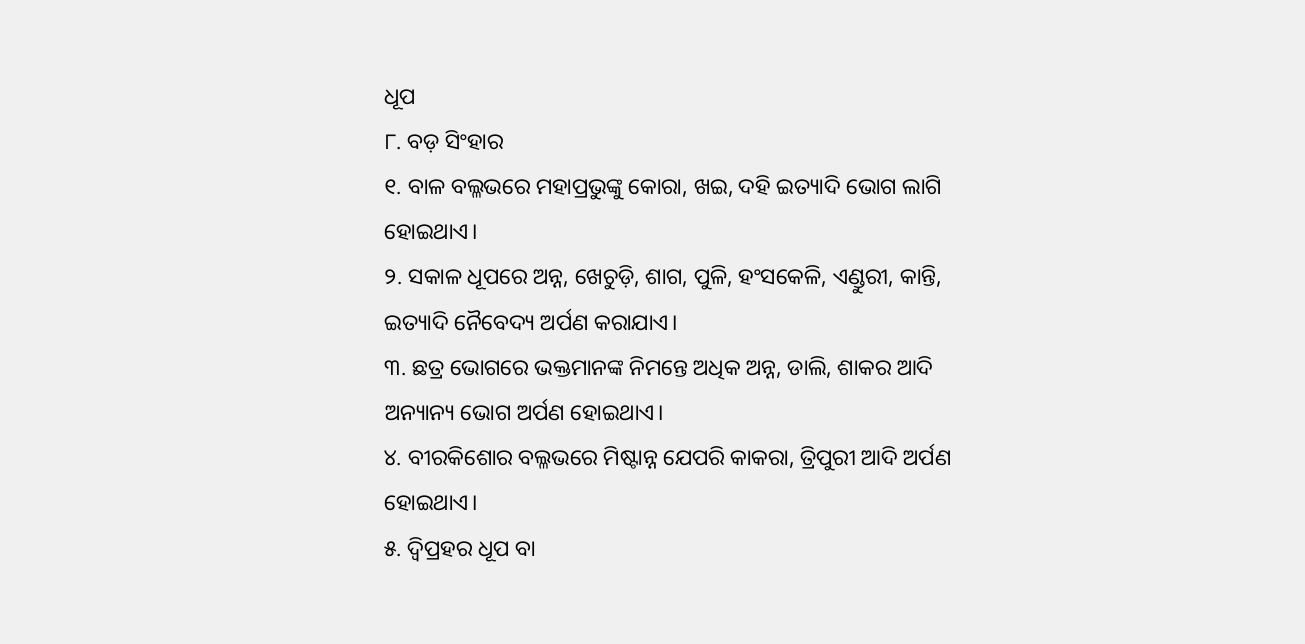ଧୂପ
୮. ବଡ଼ ସିଂହାର
୧. ବାଳ ବଲ୍ଳଭରେ ମହାପ୍ରଭୁଙ୍କୁ କୋରା, ଖଇ, ଦହି ଇତ୍ୟାଦି ଭୋଗ ଲାଗି ହୋଇଥାଏ।
୨. ସକାଳ ଧୂପରେ ଅନ୍ନ, ଖେଚୁଡ଼ି, ଶାଗ, ପୁଳି, ହଂସକେଳି, ଏଣ୍ଡୁରୀ, କାନ୍ତି, ଇତ୍ୟାଦି ନୈବେଦ୍ୟ ଅର୍ପଣ କରାଯାଏ।
୩. ଛତ୍ର ଭୋଗରେ ଭକ୍ତମାନଙ୍କ ନିମନ୍ତେ ଅଧିକ ଅନ୍ନ, ଡାଲି, ଶାକର ଆଦି ଅନ୍ୟାନ୍ୟ ଭୋଗ ଅର୍ପଣ ହୋଇଥାଏ।
୪. ବୀରକିଶୋର ବଲ୍ଳଭରେ ମିଷ୍ଟାନ୍ନ ଯେପରି କାକରା, ତ୍ରିପୁରୀ ଆଦି ଅର୍ପଣ ହୋଇଥାଏ।
୫. ଦ୍ଵିପ୍ରହର ଧୂପ ବା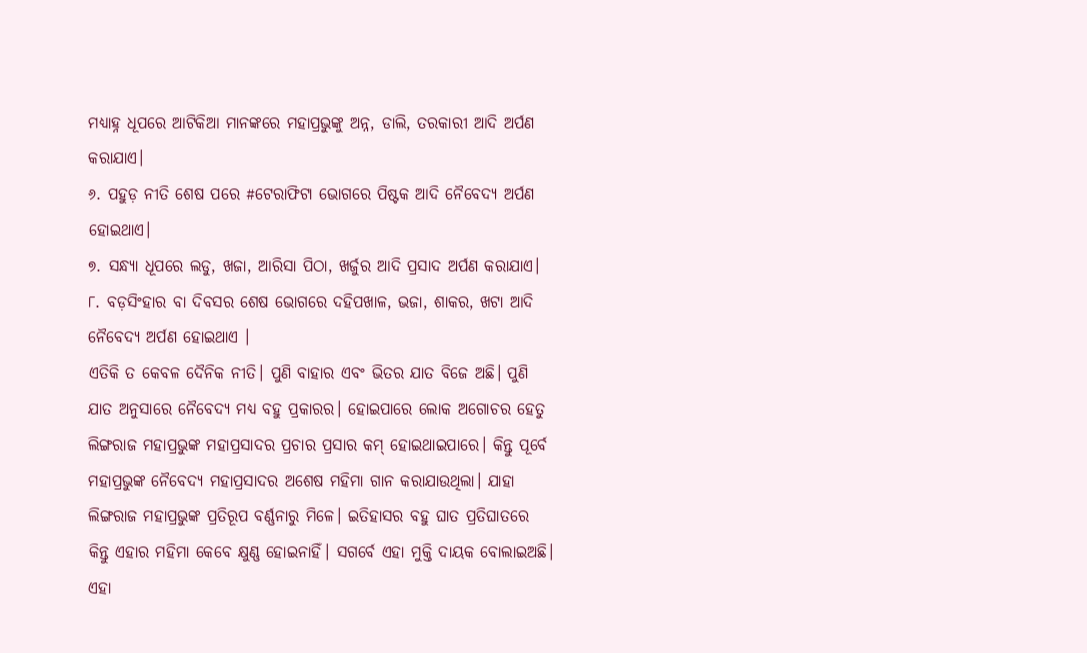ମଧ୍ୟାହ୍ନ ଧୂପରେ ଆଟିକିଆ ମାନଙ୍କରେ ମହାପ୍ରଭୁଙ୍କୁ ଅନ୍ନ, ଡାଲି, ତରକାରୀ ଆଦି ଅର୍ପଣ କରାଯାଏ।
୬. ପହୁଡ଼ ନୀତି ଶେଷ ପରେ #ଟେରାଫିଟା ଭୋଗରେ ପିଷ୍ଟକ ଆଦି ନୈବେଦ୍ୟ ଅର୍ପଣ ହୋଇଥାଏ।
୭. ସନ୍ଧ୍ଯା ଧୂପରେ ଲଡୁ, ଖଜା, ଆରିସା ପିଠା, ଖର୍ଜୁର ଆଦି ପ୍ରସାଦ ଅର୍ପଣ କରାଯାଏ।
୮. ବଡ଼ସିଂହାର ବା ଦିବସର ଶେଷ ଭୋଗରେ ଦହିପଖାଳ, ଭଜା, ଶାକର, ଖଟା ଆଦି ନୈବେଦ୍ୟ ଅର୍ପଣ ହୋଇଥାଏ ।
ଏତିକି ତ କେବଳ ଦୈନିକ ନୀତି। ପୁଣି ବାହାର ଏବଂ ଭିତର ଯାତ ବିଜେ ଅଛି। ପୁଣି ଯାତ ଅନୁସାରେ ନୈବେଦ୍ୟ ମଧ୍ଯ ବହୁ ପ୍ରକାରର। ହୋଇପାରେ ଲୋକ ଅଗୋଚର ହେତୁ ଲିଙ୍ଗରାଜ ମହାପ୍ରଭୁଙ୍କ ମହାପ୍ରସାଦର ପ୍ରଚାର ପ୍ରସାର କମ୍ ହୋଇଥାଇପାରେ। କିନ୍ତୁ ପୂର୍ବେ ମହାପ୍ରଭୁଙ୍କ ନୈବେଦ୍ୟ ମହାପ୍ରସାଦର ଅଶେଷ ମହିମା ଗାନ କରାଯାଉଥିଲା। ଯାହା ଲିଙ୍ଗରାଜ ମହାପ୍ରଭୁଙ୍କ ପ୍ରତିରୂପ ବର୍ଣ୍ଣନାରୁ ମିଳେ। ଇତିହାସର ବହୁ ଘାତ ପ୍ରତିଘାତରେ କିନ୍ତୁ ଏହାର ମହିମା କେବେ କ୍ଷୁଣ୍ଣ ହୋଇନାହିଁ। ସଗର୍ବେ ଏହା ମୁକ୍ତି ଦାୟକ ବୋଲାଇଅଛି।
ଏହା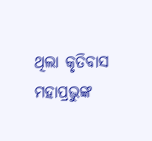ଥିଲା କୃତିବାସ ମହାପ୍ରଭୁଙ୍କ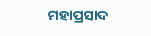ମହାପ୍ରସାଦ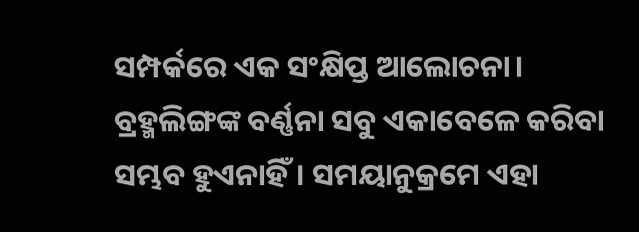ସମ୍ପର୍କରେ ଏକ ସଂକ୍ଷିପ୍ତ ଆଲୋଚନା। ବ୍ରହ୍ମଲିଙ୍ଗଙ୍କ ବର୍ଣ୍ଣନା ସବୁ ଏକାବେଳେ କରିବା ସମ୍ଭବ ହୁଏନାହିଁ। ସମୟାନୁକ୍ରମେ ଏହା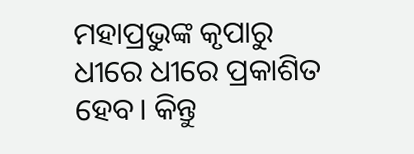ମହାପ୍ରଭୁଙ୍କ କୃପାରୁ ଧୀରେ ଧୀରେ ପ୍ରକାଶିତ ହେବ। କିନ୍ତୁ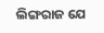ଲିଙ୍ଗରାଜ ଯେ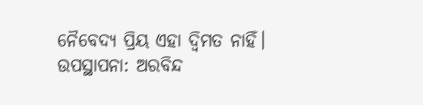ନୈବେଦ୍ୟ ପ୍ରିୟ ଏହା ଦ୍ୱିମତ ନାହିଁ।
ଉପସ୍ଥାପନା: ଅରବିନ୍ଦ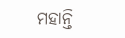ମହାନ୍ତି